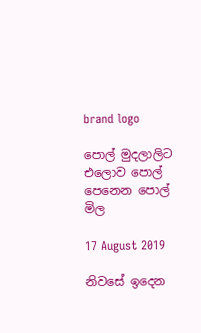brand logo

පොල් මුදලාලිට එලොව පොල් පෙනෙන පොල් මිල

17 August 2019

නිවසේ ඉදෙන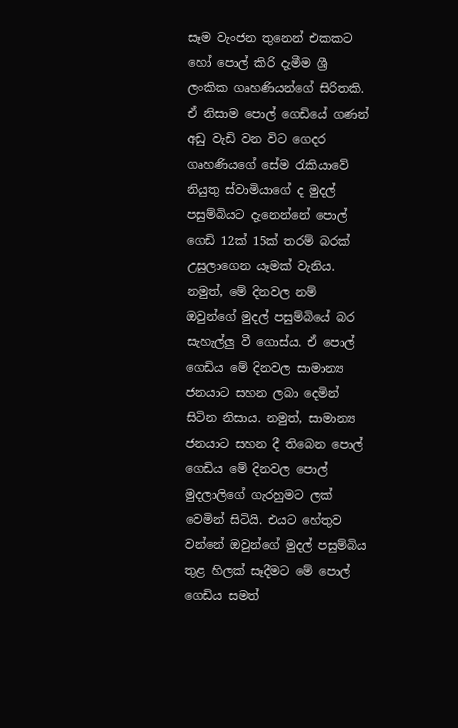සෑම වැංජන තුනෙන් එකකට හෝ පොල් කිරි දැමීම ශ්‍රී ලංකික ගෘහණියන්ගේ සිරිතකි. ඒ නිසාම පොල් ගෙඩියේ ගණන් අඩු වැඩි වන විට ගෙදර ගෘහණියගේ සේම රැකියාවේ නියුතු ස්වාමියාගේ ද මුදල් පසුම්බියට දැනෙන්නේ පොල් ගෙඩි 12ක් 15ක් තරම් බරක් උසුලාගෙන යෑමක් වැනිය. නමුත්, මේ දිනවල නම් ඔවුන්ගේ මුදල් පසුම්බියේ බර සැහැල්ලු වී ගොස්ය. ඒ පොල් ගෙඩිය මේ දිනවල සාමාන්‍ය ජනයාට සහන ලබා දෙමින් සිටින නිසාය. නමුත්, සාමාන්‍ය ජනයාට සහන දී තිබෙන පොල් ගෙඩිය මේ දිනවල පොල් මුදලාලිගේ ගැරහුමට ලක් වෙමින් සිටියි. එයට හේතුව වන්නේ ඔවුන්ගේ මුදල් පසුම්බිය තුළ හිලක් සෑදීමට මේ පොල් ගෙඩිය සමත්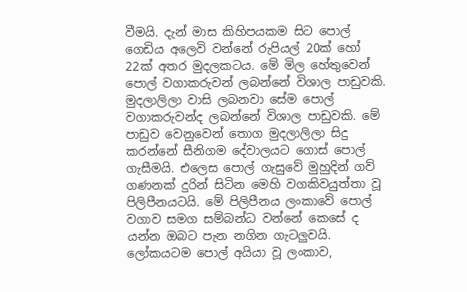වීමයි. දැන් මාස කිහිපයකම සිට පොල් ගෙඩිය අලෙවි වන්නේ රුපියල් 20ක් හෝ 22ක් අතර මුදලකටය. මේ මිල හේතුවෙන් පොල් වගාකරුවන් ලබන්නේ විශාල පාඩුවකි. මුදලාලිලා වාසි ලබනවා සේම පොල් වගාකරුවන්ද ලබන්නේ විශාල පාඩුවකි. මේ පාඩුව වෙනුවෙන් තොග මුදලාලිලා සිදු කරන්නේ සීනිගම දේවාලයට ගොස් පොල් ගැසීමයි. එලෙස පොල් ගැසුවේ මුහුදින් ගව් ගණනක් දුරින් සිටින මෙහි වගකිවයුත්තා වූ පිලිපීනයටයි. මේ පිලිපීනය ලංකාවේ පොල් වගාව සමග සම්බන්ධ වන්නේ කෙසේ ද යන්න ඔබට පැන නගින ගැටලුවයි. ලෝකයටම පොල් අයියා වූ ලංකාව,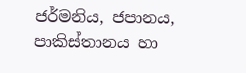ජර්මනිය, ජපානය, පාකිස්තානය හා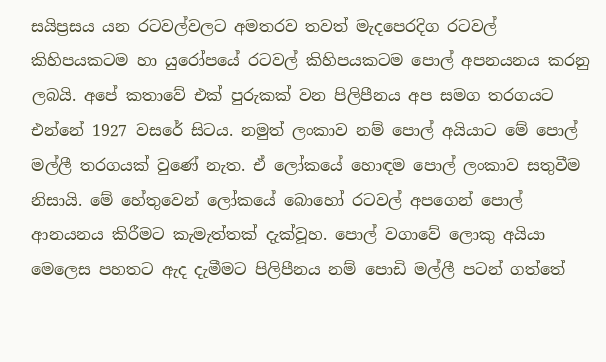සයිප්‍රසය යන රටවල්වලට අමතරව තවත් මැදපෙරදිග රටවල් කිහිපයකටම හා යුරෝපයේ රටවල් කිහිපයකටම පොල් අපනයනය කරනු ලබයි. අපේ කතාවේ එක් පුරුකක් වන පිලිපීනය අප සමග තරගයට එන්නේ 1927 වසරේ සිටය. නමුත් ලංකාව නම් පොල් අයියාට මේ පොල් මල්ලී තරගයක් වුණේ නැත. ඒ ලෝකයේ හොඳම පොල් ලංකාව සතුවීම නිසායි. මේ හේතුවෙන් ලෝකයේ බොහෝ රටවල් අපගෙන් පොල් ආනයනය කිරීමට කැමැත්තක් දැක්වූහ. පොල් වගාවේ ලොකු අයියා මෙලෙස පහතට ඇද දැමීමට පිලිපීනය නම් පොඩි මල්ලී පටන් ගත්තේ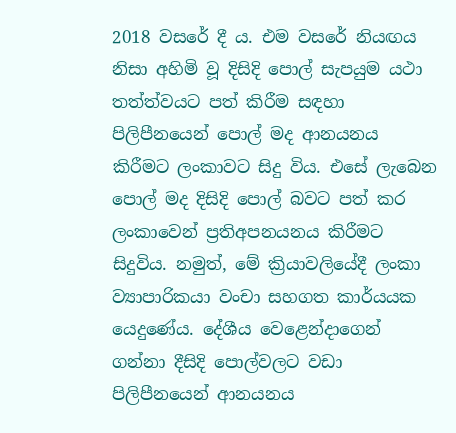2018 වසරේ දී ය. එම වසරේ නියඟය නිසා අහිමි වූ දිසිදි පොල් සැපයුම යථා තත්ත්වයට පත් කිරීම සඳහා පිලිපීනයෙන් පොල් මද ආනයනය කිරීමට ලංකාවට සිදු විය. එසේ ලැබෙන පොල් මද දිසිදි පොල් බවට පත් කර ලංකාවෙන් ප්‍රතිඅපනයනය කිරීමට සිදුවිය. නමුත්, මේ ක්‍රියාවලියේදී ලංකා ව්‍යාපාරිකයා වංචා සහගත කාර්යයක යෙදුණේය. දේශීය වෙළෙන්දාගෙන් ගන්නා දීසිදි පොල්වලට වඩා පිලිපීනයෙන් ආනයනය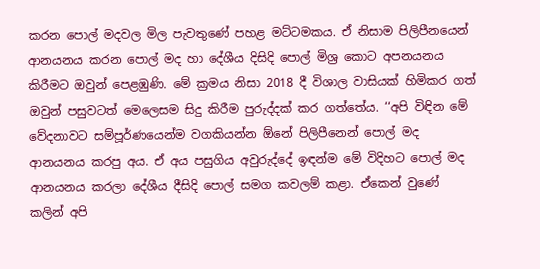කරන පොල් මදවල මිල පැවතුණේ පහළ මට්ටමකය. ඒ නිසාම පිලිපීනයෙන් ආනයනය කරන පොල් මද හා දේශීය දිසිදි පොල් මිශ්‍ර කොට අපනයනය කිරීමට ඔවුන් පෙළඹුණි. මේ ක්‍රමය නිසා 2018 දී විශාල වාසියක් හිමිකර ගත් ඔවුන් පසුවටත් මෙලෙසම සිදු කිරීම පුරුද්දක් කර ගත්තේය. ‘‘අපි විඳින මේ වේදනාවට සම්පූර්ණයෙන්ම වගකියන්න ඕනේ පිලිපීනෙන් පොල් මද ආනයනය කරපු අය. ඒ අය පසුගිය අවුරුද්දේ ඉඳන්ම මේ විදිහට පොල් මද ආනයනය කරලා දේශීය දීසිදි පොල් සමග කවලම් කළා. ඒකෙන් වුණේ කලින් අපි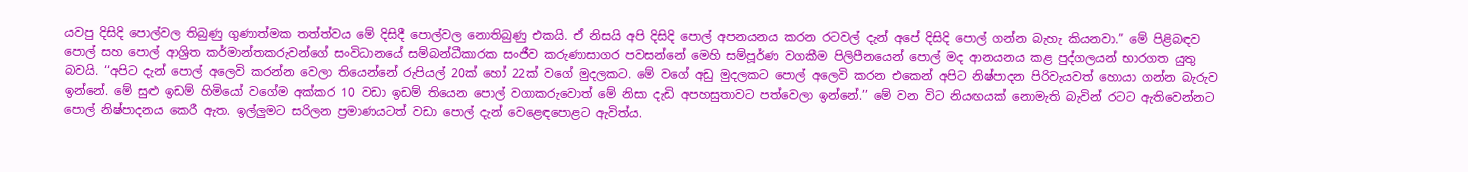යවපු දිසිදි පොල්වල තිබුණු ගුණාත්මක තත්ත්වය මේ දිසිදී පොල්වල නොතිබුණු එකයි. ඒ නිසයි අපි දිසිදි පොල් අපනයනය කරන රටවල් දැන් අපේ දිසිදි පොල් ගන්න බැහැ කියනවා.” මේ පිළිබඳව පොල් සහ පොල් ආශ්‍රිත කර්මාන්තකරුවන්ගේ සංවිධානයේ සම්බන්ධීකාරක සංජීව කරුණාසාගර පවසන්නේ මෙහි සම්පූර්ණ වගකීම පිලිපීනයෙන් පොල් මද ආනයනය කළ පුද්ගලයන් භාරගත යුතු බවයි. ‘‘අපිට දැන් පොල් අලෙවි කරන්න වෙලා තියෙන්නේ රුපියල් 20ක් හෝ 22ක් වගේ මුදලකට. මේ වගේ අඩු මුදලකට පොල් අලෙවි කරන එකෙන් අපිට නිෂ්පාදන පිරිවැයවත් හොයා ගන්න බැරුව ඉන්නේ. මේ සුළු ඉඩම් හිමියෝ වගේම අක්කර 10 වඩා ඉඩම් තියෙන පොල් වගාකරුවොත් මේ නිසා දැඩි අපහසුතාවට පත්වෙලා ඉන්නේ.’’ මේ වන විට නියඟයක් නොමැති බැවින් රටට ඇතිවෙන්නට පොල් නිෂ්පාදනය කෙරී ඇත. ඉල්ලුමට සරිලන ප්‍රමාණයටත් වඩා පොල් දැන් වෙළෙඳපොළට ඇවිත්ය.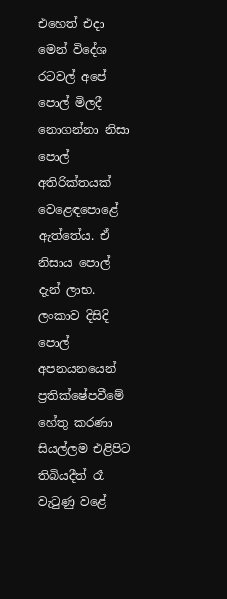එහෙත් එදා මෙන් විදේශ රටවල් අපේ පොල් මිලදී නොගන්නා නිසා පොල් අතිරික්තයක් වෙළෙඳපොළේ ඇත්තේය. ඒ නිසාය පොල් දැන් ලාභ. ලංකාව දිසිදි පොල් අපනයනයෙන් ප්‍රතික්ෂේපවීමේ හේතු කරණා සියල්ලම එළිපිට තිබියදීත් රෑ වැටුණු වළේ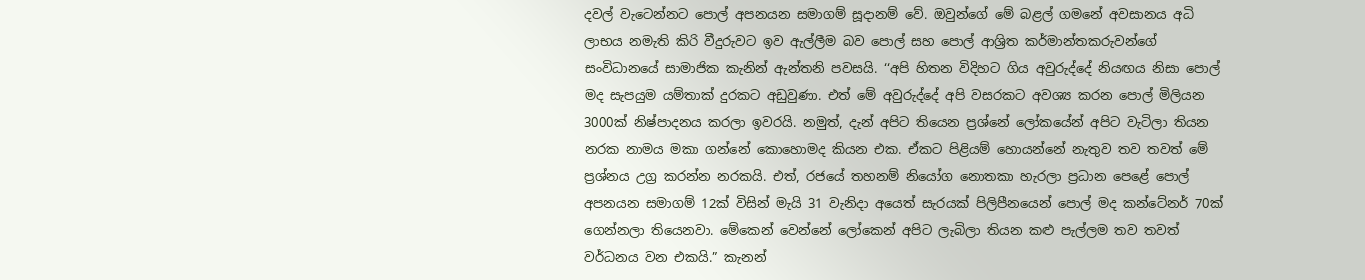දවල් වැටෙන්නට පොල් අපනයන සමාගම් සූදානම් වේ. ඔවුන්ගේ මේ බළල් ගමනේ අවසානය අධි ලාභය නමැති කිරි වීදුරුවට ඉව ඇල්ලීම බව පොල් සහ පොල් ආශ්‍රිත කර්මාන්තකරුවන්ගේ සංවිධානයේ සාමාජික කැනින් ඇන්තනි පවසයි. ‘‘අපි හිතන විදිහට ගිය අවුරුද්දේ නියඟය නිසා පොල් මද සැපයුම යම්තාක් දුරකට අඩුවුණා. එත් මේ අවුරුද්දේ අපි වසරකට අවශ්‍ය කරන පොල් මිලියන 3000ක් නිෂ්පාදනය කරලා ඉවරයි. නමුත්, දැන් අපිට තියෙන ප්‍රශ්නේ ලෝකයේන් අපිට වැටිලා තියන නරක නාමය මකා ගන්නේ කොහොමද කියන එක. ඒකට පිළියම් හොයන්නේ නැතුව තව තවත් මේ ප්‍රශ්නය උග්‍ර කරන්න නරකයි. එත්, රජයේ තහනම් නියෝග නොතකා හැරලා ප්‍රධාන පෙළේ පොල් අපනයන සමාගම් 12ක් විසින් මැයි 31 වැනිදා අයෙත් සැරයක් පිලිපීනයෙන් පොල් මද කන්ටේනර් 70ක් ගෙන්නලා තියෙනවා. මේකෙන් වෙන්නේ ලෝකෙන් අපිට ලැබිලා තියන කළු පැල්ලම තව තවත් වර්ධනය වන එකයි.” කැනන්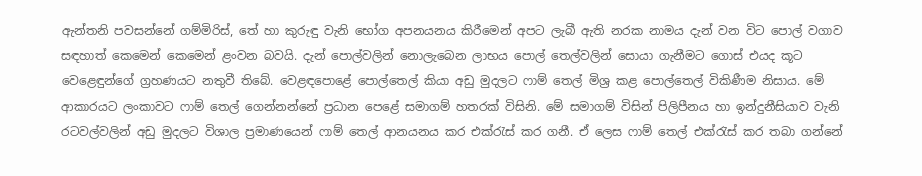ඇන්තනි පවසන්නේ ගම්මිරිස්, තේ හා කුරුඳු වැනි භෝග අපනයනය කිරීමෙන් අපට ලැබී ඇති නරක නාමය දැන් වන විට පොල් වගාව සඳහාත් කෙමෙන් කෙමෙන් ළංවන බවයි. දැන් පොල්වලින් නොලැබෙන ලාභය පොල් තෙල්වලින් සොයා ගැනීමට ගොස් එයද කූට වෙළෙඳුන්ගේ ග්‍රහණයට නතුවී තිබේ. වෙළඳපොළේ පොල්තෙල් කියා අඩු මුදලට ෆාම් තෙල් මිශ්‍ර කළ පොල්තෙල් විකිණීම නිසාය. මේ ආකාරයට ලංකාවට ෆාම් තෙල් ගෙන්නන්නේ ප්‍රධාන පෙළේ සමාගම් හතරක් විසිනි. මේ සමාගම් විසින් පිලිපීනය හා ඉන්දුනීසියාව වැනි රටවල්වලින් අඩු මුදලට විශාල ප්‍රමාණයෙන් ෆාම් තෙල් ආනයනය කර එක්රැස් කර ගනී. ඒ ලෙස ෆාම් තෙල් එක්රැස් කර තබා ගන්නේ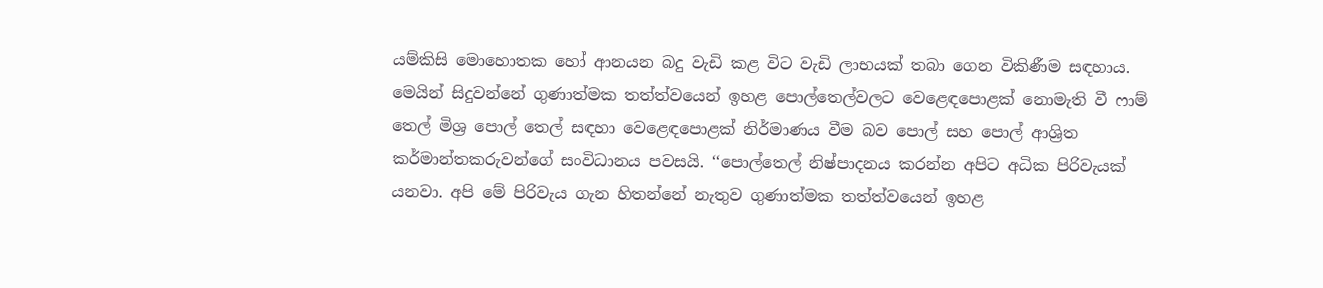යම්කිසි මොහොතක හෝ ආනයන බදු වැඩි කළ විට වැඩි ලාභයක් තබා ගෙන විකිණීම සඳහාය. මෙයින් සිදුවන්නේ ගුණාත්මක තත්ත්වයෙන් ඉහළ පොල්තෙල්වලට වෙළෙඳපොළක් නොමැති වී ෆාම් තෙල් මිශ්‍ර පොල් තෙල් සඳහා වෙළෙඳපොළක් නිර්මාණය වීම බව පොල් සහ පොල් ආශ්‍රිත කර්මාන්තකරුවන්ගේ සංවිධානය පවසයි. ‘‘පොල්තෙල් නිෂ්පාදනය කරන්න අපිට අධික පිරිවැයක් යනවා. අපි මේ පිරිවැය ගැන හිතන්නේ නැතුව ගුණාත්මක තත්ත්වයෙන් ඉහළ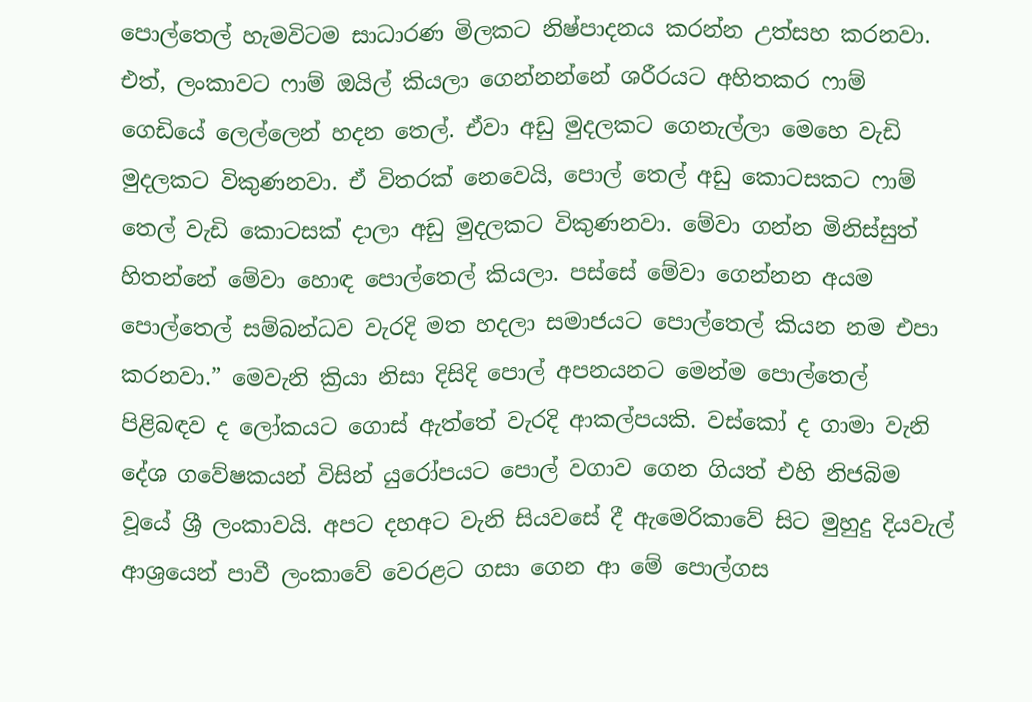පොල්තෙල් හැමවිටම සාධාරණ මිලකට නිෂ්පාදනය කරන්න උත්සහ කරනවා. එත්, ලංකාවට ෆාම් ඔයිල් කියලා ගෙන්නන්නේ ශරීරයට අහිතකර ෆාම් ගෙඩියේ ලෙල්ලෙන් හදන තෙල්. ඒවා අඩු මුදලකට ගෙනැල්ලා මෙහෙ වැඩි මුදලකට විකුණනවා. ඒ විතරක් නෙවෙයි, පොල් තෙල් අඩු කොටසකට ෆාම් තෙල් වැඩි කොටසක් දාලා අඩු මුදලකට විකුණනවා. මේවා ගන්න මිනිස්සුත් හිතන්නේ මේවා හොඳ පොල්තෙල් කියලා. පස්සේ මේවා ගෙන්නන අයම පොල්තෙල් සම්බන්ධව වැරදි මත හදලා සමාජයට පොල්තෙල් කියන නම එපා කරනවා.” මෙවැනි ක්‍රියා නිසා දිසිදි පොල් අපනයනට මෙන්ම පොල්තෙල් පිළිබඳව ද ලෝකයට ගොස් ඇත්තේ වැරදි ආකල්පයකි. වස්කෝ ද ගාමා වැනි දේශ ගවේෂකයන් විසින් යුරෝපයට පොල් වගාව ගෙන ගියත් එහි නිජබිම වූයේ ශ්‍රී ලංකාවයි. අපට දහඅට වැනි සියවසේ දී ඇමෙරිකාවේ සිට මුහුදු දියවැල් ආශ්‍රයෙන් පාවී ලංකාවේ වෙරළට ගසා ගෙන ආ මේ පොල්ගස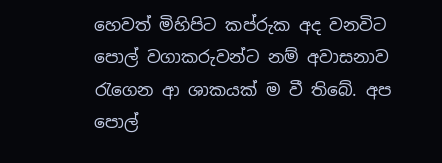හෙවත් මිහිපිට කප්රුක අද වනවිට පොල් වගාකරුවන්ට නම් අවාසනාව රැගෙන ආ ශාකයක් ම වී තිබේ. අප පොල්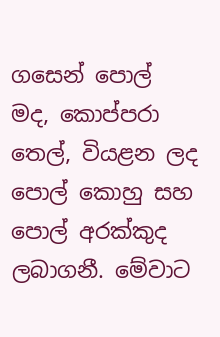ගසෙන් පොල් මද, කොප්පරා තෙල්, වියළන ලද පොල් කොහු සහ පොල් අරක්කුද ලබාගනී. මේවාට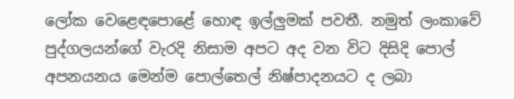ලෝක වෙළෙඳපොළේ හොඳ ඉල්ලුමක් පවතී. නමුත් ලංකාවේ පුද්ගලයන්ගේ වැරදි නිසාම අපට අද වන විට දිසිදි පොල් අපනයනය මෙන්ම පොල්තෙල් නිෂ්පාදනයට ද ලබා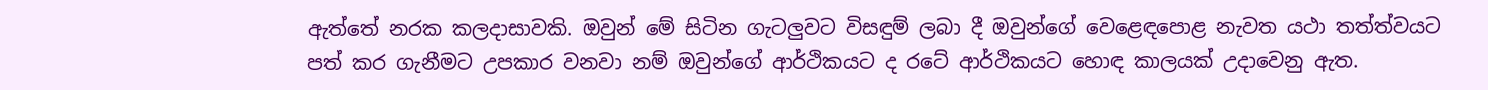ඇත්තේ නරක කලදාසාවකි. ඔවුන් මේ සිටින ගැටලුවට විසඳුම් ලබා දී ඔවුන්ගේ වෙළෙඳපොළ නැවත යථා තත්ත්වයට පත් කර ගැනීමට උපකාර වනවා නම් ඔවුන්ගේ ආර්ථිකයට ද රටේ ආර්ථිකයට හොඳ කාලයක් උදාවෙනු ඇත.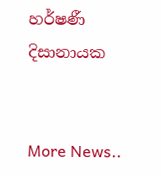හර්ෂණී දිසානායක


More News..